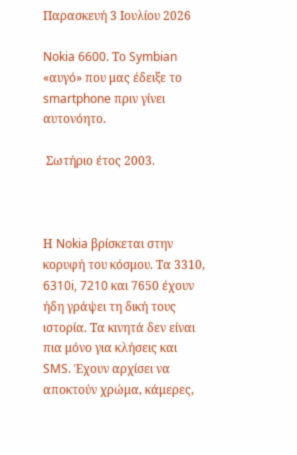Παρασκευή 3 Ιουλίου 2026

Nokia 6600. Το Symbian «αυγό» που μας έδειξε το smartphone πριν γίνει αυτονόητο.

 Σωτήριο έτος 2003.



Η Nokia βρίσκεται στην κορυφή του κόσμου. Τα 3310, 6310i, 7210 και 7650 έχουν ήδη γράψει τη δική τους ιστορία. Τα κινητά δεν είναι πια μόνο για κλήσεις και SMS. Έχουν αρχίσει να αποκτούν χρώμα, κάμερες,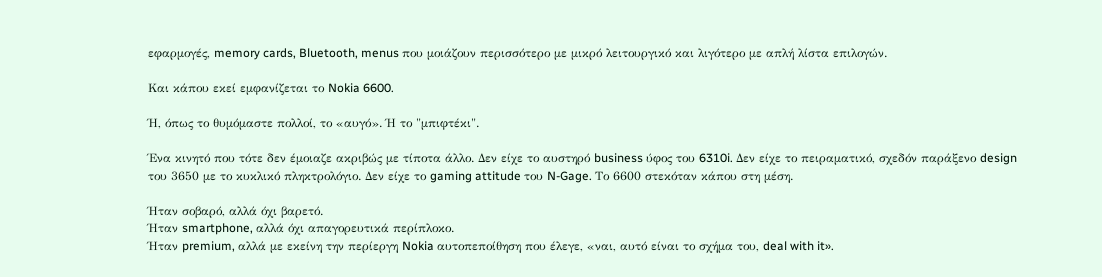εφαρμογές, memory cards, Bluetooth, menus που μοιάζουν περισσότερο με μικρό λειτουργικό και λιγότερο με απλή λίστα επιλογών.

Και κάπου εκεί εμφανίζεται το Nokia 6600.

Ή, όπως το θυμόμαστε πολλοί, το «αυγό». Ή το "μπιφτέκι".

Ένα κινητό που τότε δεν έμοιαζε ακριβώς με τίποτα άλλο. Δεν είχε το αυστηρό business ύφος του 6310i. Δεν είχε το πειραματικό, σχεδόν παράξενο design του 3650 με το κυκλικό πληκτρολόγιο. Δεν είχε το gaming attitude του N-Gage. Το 6600 στεκόταν κάπου στη μέση.

Ήταν σοβαρό, αλλά όχι βαρετό.
Ήταν smartphone, αλλά όχι απαγορευτικά περίπλοκο.
Ήταν premium, αλλά με εκείνη την περίεργη Nokia αυτοπεποίθηση που έλεγε, «ναι, αυτό είναι το σχήμα του, deal with it».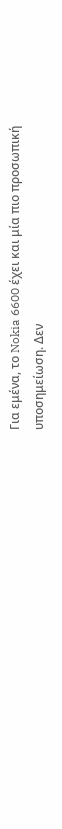Για εμένα, το Nokia 6600 έχει και μία πιο προσωπική υποσημείωση. Δεν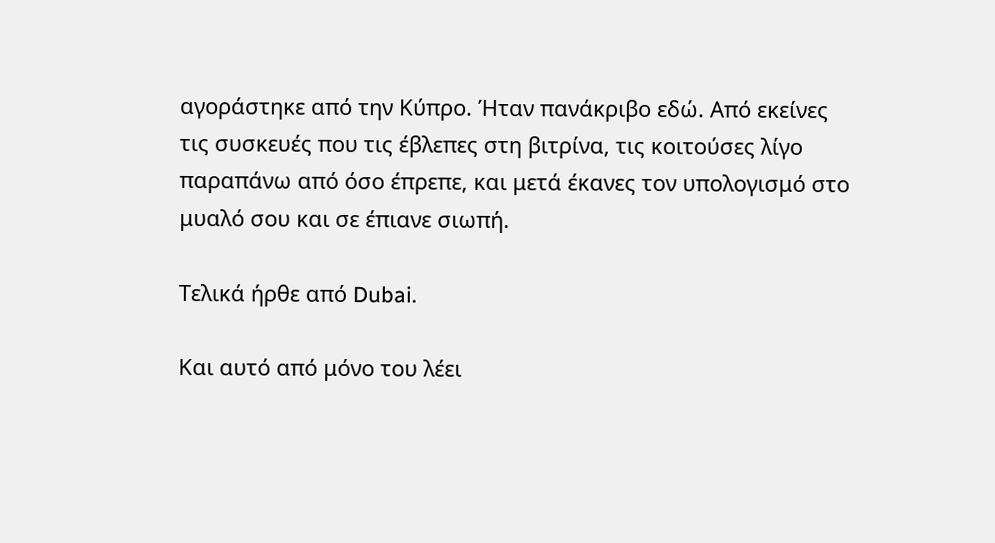αγοράστηκε από την Κύπρο. Ήταν πανάκριβο εδώ. Από εκείνες τις συσκευές που τις έβλεπες στη βιτρίνα, τις κοιτούσες λίγο παραπάνω από όσο έπρεπε, και μετά έκανες τον υπολογισμό στο μυαλό σου και σε έπιανε σιωπή.

Τελικά ήρθε από Dubai.

Και αυτό από μόνο του λέει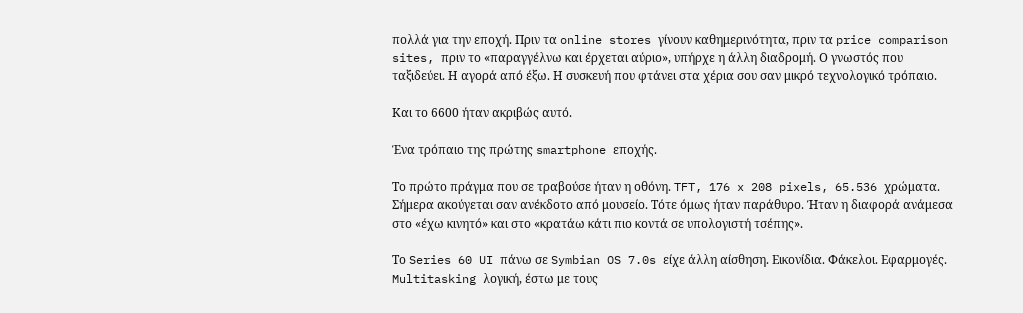πολλά για την εποχή. Πριν τα online stores γίνουν καθημερινότητα, πριν τα price comparison sites, πριν το «παραγγέλνω και έρχεται αύριο», υπήρχε η άλλη διαδρομή. Ο γνωστός που ταξιδεύει. Η αγορά από έξω. Η συσκευή που φτάνει στα χέρια σου σαν μικρό τεχνολογικό τρόπαιο.

Και το 6600 ήταν ακριβώς αυτό.

Ένα τρόπαιο της πρώτης smartphone εποχής.

Το πρώτο πράγμα που σε τραβούσε ήταν η οθόνη. TFT, 176 x 208 pixels, 65.536 χρώματα. Σήμερα ακούγεται σαν ανέκδοτο από μουσείο. Τότε όμως ήταν παράθυρο. Ήταν η διαφορά ανάμεσα στο «έχω κινητό» και στο «κρατάω κάτι πιο κοντά σε υπολογιστή τσέπης».

Το Series 60 UI πάνω σε Symbian OS 7.0s είχε άλλη αίσθηση. Εικονίδια. Φάκελοι. Εφαρμογές. Multitasking λογική, έστω με τους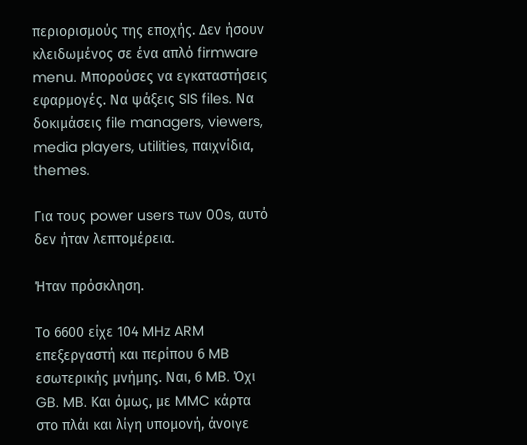περιορισμούς της εποχής. Δεν ήσουν κλειδωμένος σε ένα απλό firmware menu. Μπορούσες να εγκαταστήσεις εφαρμογές. Να ψάξεις SIS files. Να δοκιμάσεις file managers, viewers, media players, utilities, παιχνίδια, themes.

Για τους power users των 00s, αυτό δεν ήταν λεπτομέρεια.

Ήταν πρόσκληση.

Το 6600 είχε 104 MHz ARM επεξεργαστή και περίπου 6 MB εσωτερικής μνήμης. Ναι, 6 MB. Όχι GB. MB. Και όμως, με MMC κάρτα στο πλάι και λίγη υπομονή, άνοιγε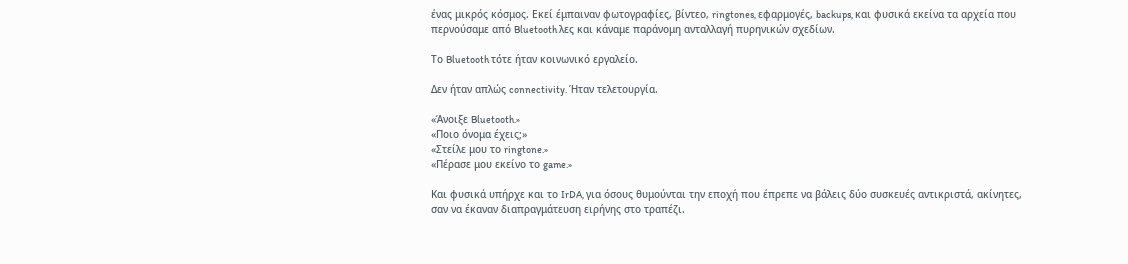ένας μικρός κόσμος. Εκεί έμπαιναν φωτογραφίες, βίντεο, ringtones, εφαρμογές, backups, και φυσικά εκείνα τα αρχεία που περνούσαμε από Bluetooth λες και κάναμε παράνομη ανταλλαγή πυρηνικών σχεδίων.

Το Bluetooth τότε ήταν κοινωνικό εργαλείο.

Δεν ήταν απλώς connectivity. Ήταν τελετουργία.

«Άνοιξε Bluetooth.»
«Ποιο όνομα έχεις;»
«Στείλε μου το ringtone.»
«Πέρασε μου εκείνο το game.»

Και φυσικά υπήρχε και το IrDA, για όσους θυμούνται την εποχή που έπρεπε να βάλεις δύο συσκευές αντικριστά, ακίνητες, σαν να έκαναν διαπραγμάτευση ειρήνης στο τραπέζι.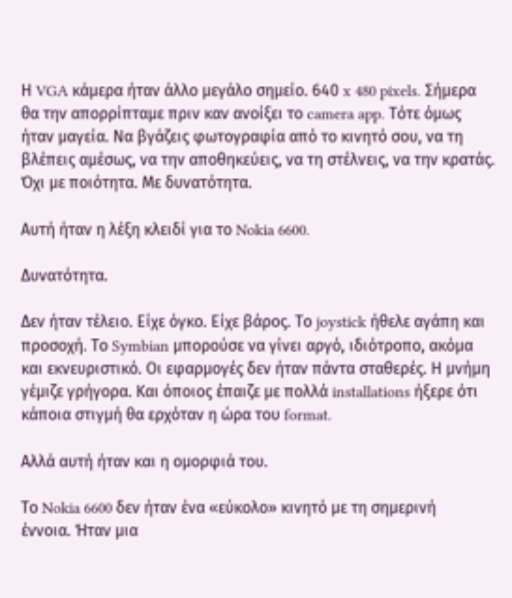Η VGA κάμερα ήταν άλλο μεγάλο σημείο. 640 x 480 pixels. Σήμερα θα την απορρίπταμε πριν καν ανοίξει το camera app. Τότε όμως ήταν μαγεία. Να βγάζεις φωτογραφία από το κινητό σου, να τη βλέπεις αμέσως, να την αποθηκεύεις, να τη στέλνεις, να την κρατάς. Όχι με ποιότητα. Με δυνατότητα.

Αυτή ήταν η λέξη κλειδί για το Nokia 6600.

Δυνατότητα.

Δεν ήταν τέλειο. Είχε όγκο. Είχε βάρος. Το joystick ήθελε αγάπη και προσοχή. Το Symbian μπορούσε να γίνει αργό, ιδιότροπο, ακόμα και εκνευριστικό. Οι εφαρμογές δεν ήταν πάντα σταθερές. Η μνήμη γέμιζε γρήγορα. Και όποιος έπαιζε με πολλά installations ήξερε ότι κάποια στιγμή θα ερχόταν η ώρα του format.

Αλλά αυτή ήταν και η ομορφιά του.

Το Nokia 6600 δεν ήταν ένα «εύκολο» κινητό με τη σημερινή έννοια. Ήταν μια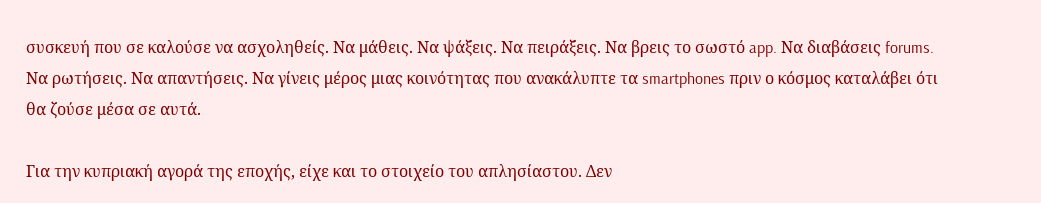συσκευή που σε καλούσε να ασχοληθείς. Να μάθεις. Να ψάξεις. Να πειράξεις. Να βρεις το σωστό app. Να διαβάσεις forums. Να ρωτήσεις. Να απαντήσεις. Να γίνεις μέρος μιας κοινότητας που ανακάλυπτε τα smartphones πριν ο κόσμος καταλάβει ότι θα ζούσε μέσα σε αυτά.

Για την κυπριακή αγορά της εποχής, είχε και το στοιχείο του απλησίαστου. Δεν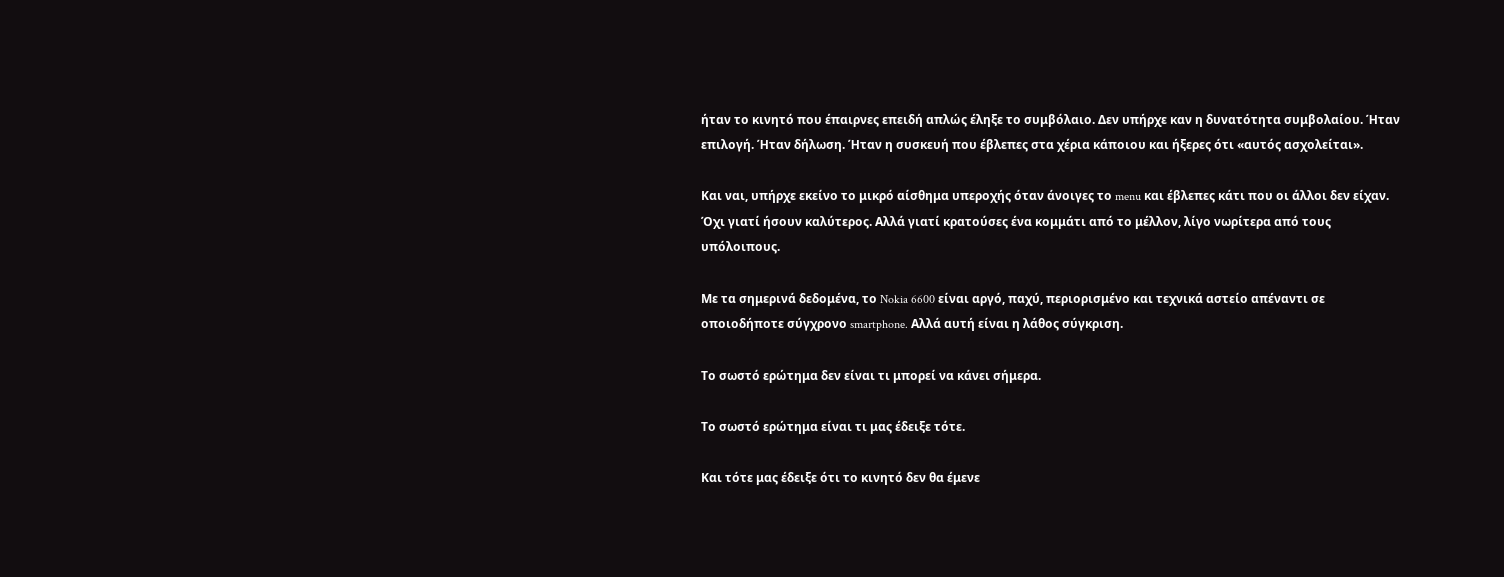ήταν το κινητό που έπαιρνες επειδή απλώς έληξε το συμβόλαιο. Δεν υπήρχε καν η δυνατότητα συμβολαίου. Ήταν επιλογή. Ήταν δήλωση. Ήταν η συσκευή που έβλεπες στα χέρια κάποιου και ήξερες ότι «αυτός ασχολείται».

Και ναι, υπήρχε εκείνο το μικρό αίσθημα υπεροχής όταν άνοιγες το menu και έβλεπες κάτι που οι άλλοι δεν είχαν. Όχι γιατί ήσουν καλύτερος. Αλλά γιατί κρατούσες ένα κομμάτι από το μέλλον, λίγο νωρίτερα από τους υπόλοιπους.

Με τα σημερινά δεδομένα, το Nokia 6600 είναι αργό, παχύ, περιορισμένο και τεχνικά αστείο απέναντι σε οποιοδήποτε σύγχρονο smartphone. Αλλά αυτή είναι η λάθος σύγκριση.

Το σωστό ερώτημα δεν είναι τι μπορεί να κάνει σήμερα.

Το σωστό ερώτημα είναι τι μας έδειξε τότε.

Και τότε μας έδειξε ότι το κινητό δεν θα έμενε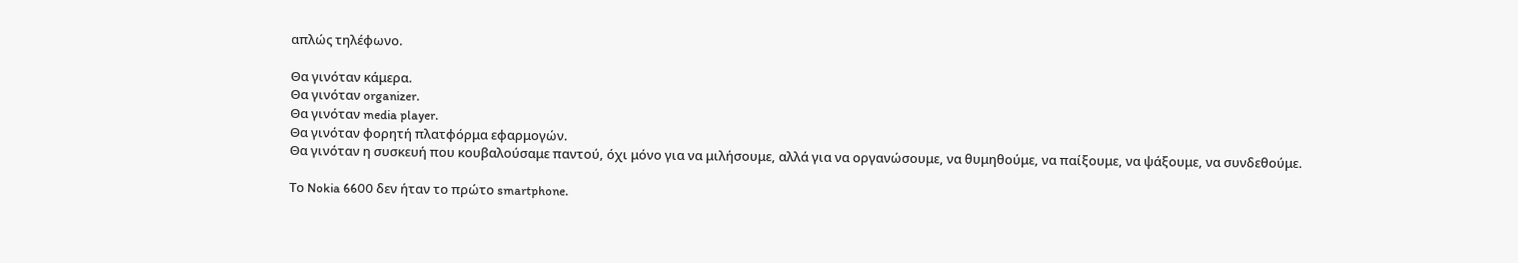απλώς τηλέφωνο.

Θα γινόταν κάμερα.
Θα γινόταν organizer.
Θα γινόταν media player.
Θα γινόταν φορητή πλατφόρμα εφαρμογών.
Θα γινόταν η συσκευή που κουβαλούσαμε παντού, όχι μόνο για να μιλήσουμε, αλλά για να οργανώσουμε, να θυμηθούμε, να παίξουμε, να ψάξουμε, να συνδεθούμε.

Το Nokia 6600 δεν ήταν το πρώτο smartphone.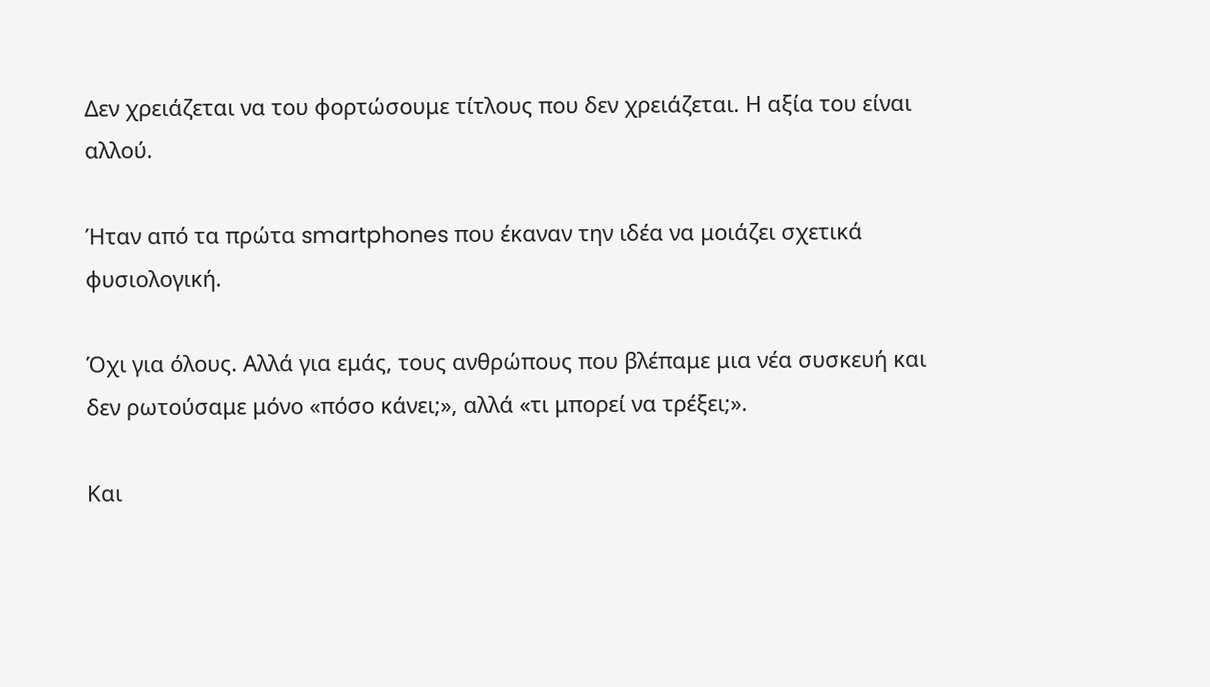Δεν χρειάζεται να του φορτώσουμε τίτλους που δεν χρειάζεται. Η αξία του είναι αλλού.

Ήταν από τα πρώτα smartphones που έκαναν την ιδέα να μοιάζει σχετικά φυσιολογική.

Όχι για όλους. Αλλά για εμάς, τους ανθρώπους που βλέπαμε μια νέα συσκευή και δεν ρωτούσαμε μόνο «πόσο κάνει;», αλλά «τι μπορεί να τρέξει;».

Και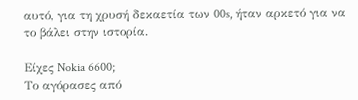αυτό, για τη χρυσή δεκαετία των 00s, ήταν αρκετό για να το βάλει στην ιστορία.

Είχες Nokia 6600;
Το αγόρασες από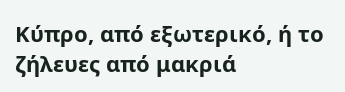Κύπρο, από εξωτερικό, ή το ζήλευες από μακριά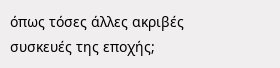όπως τόσες άλλες ακριβές συσκευές της εποχής;